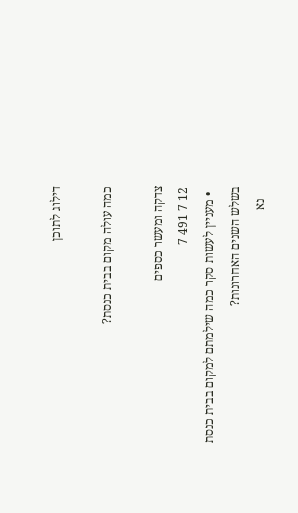דילוג לתוכן

כמה עולה מקום בבית כנסת?

צדקה ומעשר כספים
12 7 491 7
  • מעניין לעשות סקר כמה שילמתם למקום בבית כנסת בשלש השנים האחרונות?
    נא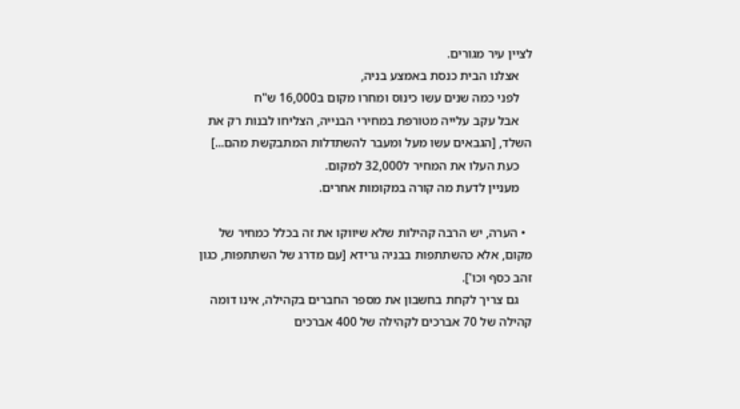לציין עיר מגורים.
    אצלנו הבית כנסת באמצע בניה,
    לפני כמה שנים עשו כינוס ומחרו מקום ב16,000 ש"ח
    אבל עקב עלייה מטורפת במחירי הבנייה, הצליחו לבנות רק את השלד, [הגבאים עשו מעל ומעבר להשתדלות המתבקשת מהם...]
    כעת העלו את המחיר ל32,000 למקום.
    מעניין לדעת מה קורה במקומות אחרים.

  • הערה, יש הרבה קהילות שלא שיווקו את זה בכלל כמחיר של מקום, אלא כהשתתפות בבניה גרידא [עם מדרג של השתתפות, כגון זהב כסף וכו'].
    גם צריך לקחת בחשבון את מספר החברים בקהילה, אינו דומה קהילה של 70 אברכים לקהילה של 400 אברכים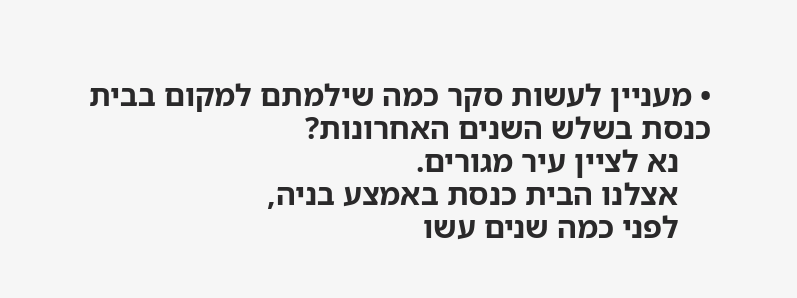• מעניין לעשות סקר כמה שילמתם למקום בבית כנסת בשלש השנים האחרונות?
    נא לציין עיר מגורים.
    אצלנו הבית כנסת באמצע בניה,
    לפני כמה שנים עשו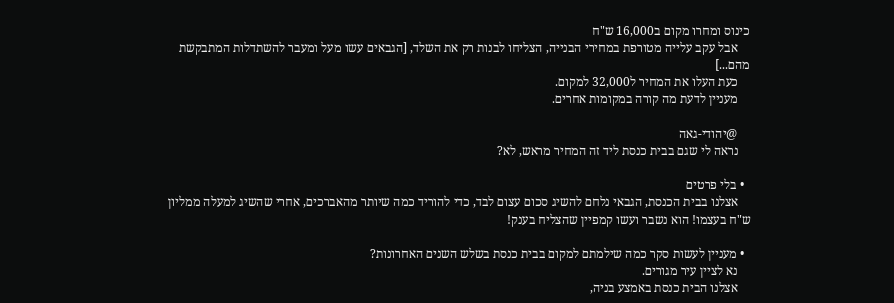כינוס ומחרו מקום ב16,000 ש"ח
    אבל עקב עלייה מטורפת במחירי הבנייה, הצליחו לבנות רק את השלד, [הגבאים עשו מעל ומעבר להשתדלות המתבקשת מהם...]
    כעת העלו את המחיר ל32,000 למקום.
    מעניין לדעת מה קורה במקומות אחרים.

    @יהודי-גאה
    נראה לי שגם בבית כנסת ליד זה המחיר מראש, לא?

  • בלי פרטים
    אצלנו בבית הכנסת, הגבאי נלחם להשיג סכום עצום לבד, כדי להוריד כמה שיותר מהאברכים, אחרי שהשיג למעלה ממליון ש"ח בעצמו! הוא נשבר ועשו קמפיין שהצליח בענק!

  • מעניין לעשות סקר כמה שילמתם למקום בבית כנסת בשלש השנים האחרונות?
    נא לציין עיר מגורים.
    אצלנו הבית כנסת באמצע בניה,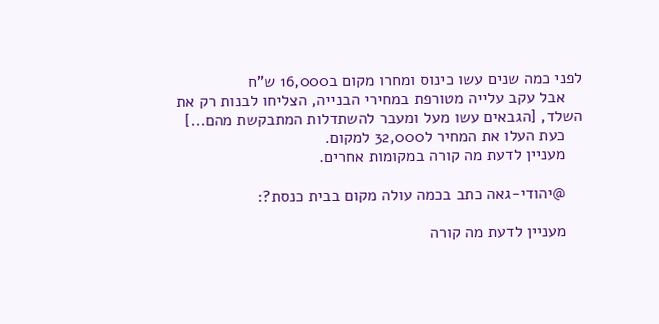לפני כמה שנים עשו כינוס ומחרו מקום ב16,000 ש"ח
    אבל עקב עלייה מטורפת במחירי הבנייה, הצליחו לבנות רק את השלד, [הגבאים עשו מעל ומעבר להשתדלות המתבקשת מהם...]
    כעת העלו את המחיר ל32,000 למקום.
    מעניין לדעת מה קורה במקומות אחרים.

    @יהודי-גאה כתב בכמה עולה מקום בבית כנסת?:

    מעניין לדעת מה קורה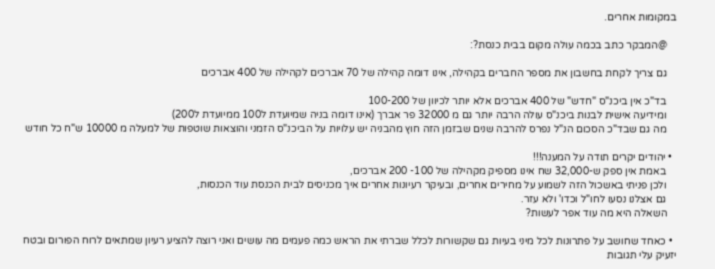במקומות אחרים.

    @המבקר כתב בכמה עולה מקום בבית כנסת?:

    גם צריך לקחת בחשבון את מספר החברים בקהילה, אינו דומה קהילה של 70 אברכים לקהילה של 400 אברכים

    בד"כ אין ביכנ"ס "חדש" של 400 אברכים אלא יותר לכיוון של 100-200
    ומידיעה אישית לבנות ביכנ"ס עולה הרבה יותר גם מ 32000 פר אברך (אינו דומה בניה שמיועדת ל100 ממיועדת ל200)
    מה גם שבד"כ הסכום הנ"ל נפרס להרבה שנים שבזמן הזה חוץ מהבניה יש עלויות על הביכנ"ס הזמני והוצאות שוטפות של למעלה מ 10000 ש"ח כל חודש

  • יהודים יקרים תודה על המענה!!!
    באמת אין ספק ש-32,000 שח אינו מספיק מקהילה של 100- 200 אברכים,
    ולכן פניתי באשכול הזה לשמוע על מחירים אחרים, ובעיקר רעיונות אחרים איך מכניסים לבית הכנסת עוד הכנסות,
    גם אצלנו נסעו לחו"ל וכדו' ולא עזר.
    השאלה היא מה עוד אפר לעשות?

  • כאחד שחושב על פתרונות לכל מיני בעיות גם שקשורות לכלל שברתי את הראש כמה פעמים מה עושים ואני רוצה להציע רעיון שמתאים לרוח הפורום ובטח יזעיק עלי תגובות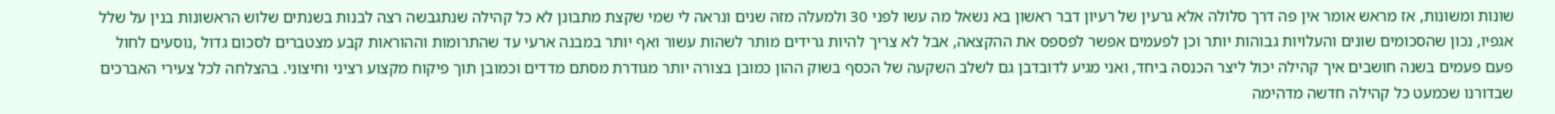שונות ומשונות, אז מראש אומר אין פה דרך סלולה אלא גרעין של רעיון דבר ראשון בא נשאל מה עשו לפני 30 ולמעלה מזה שנים ונראה לי שמי שקצת מתבונן לא כל קהילה שנתגבשה רצה לבנות בשנתים שלוש הראשונות בנין על שלל אגפיו, נכון שהסכומים שונים והעלויות גבוהות יותר וכן לפעמים אפשר לפספס את ההקצאה, אבל לא צריך להיות גרידים מותר לשהות עשור ואף יותר במבנה ארעי עד שהתרומות וההוראות קבע מצטברים לסכום גדול ,נוסעים לחול פעם פעמים בשנה חושבים איך קהילה יכול ליצר הכנסה ביחד, ואני מגיע לדובדבן גם לשלב השקעה של הכסף בשוק ההון כמובן בצורה יותר מגודרת מסתם מדדים וכמובן תוך פיקוח מקצוע רציני וחיצוני. בהצלחה לכל צעירי האברכים שבדורנו שכמעט כל קהילה חדשה מדהימה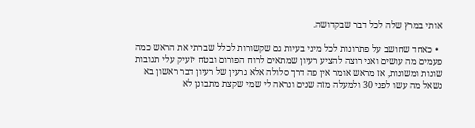אותי במרץ שלה לכל דבר שבקדושה.

  • כאחד שחושב על פתרונות לכל מיני בעיות גם שקשורות לכלל שברתי את הראש כמה פעמים מה עושים ואני רוצה להציע רעיון שמתאים לרוח הפורום ובטח יזעיק עלי תגובות שונות ומשונות, אז מראש אומר אין פה דרך סלולה אלא גרעין של רעיון דבר ראשון בא נשאל מה עשו לפני 30 ולמעלה מזה שנים ונראה לי שמי שקצת מתבונן לא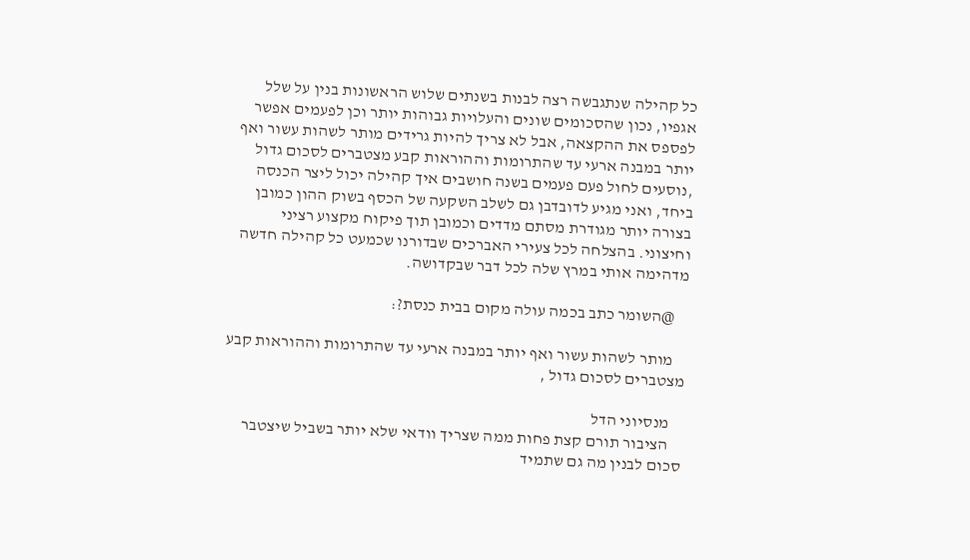כל קהילה שנתגבשה רצה לבנות בשנתים שלוש הראשונות בנין על שלל אגפיו, נכון שהסכומים שונים והעלויות גבוהות יותר וכן לפעמים אפשר לפספס את ההקצאה, אבל לא צריך להיות גרידים מותר לשהות עשור ואף יותר במבנה ארעי עד שהתרומות וההוראות קבע מצטברים לסכום גדול ,נוסעים לחול פעם פעמים בשנה חושבים איך קהילה יכול ליצר הכנסה ביחד, ואני מגיע לדובדבן גם לשלב השקעה של הכסף בשוק ההון כמובן בצורה יותר מגודרת מסתם מדדים וכמובן תוך פיקוח מקצוע רציני וחיצוני. בהצלחה לכל צעירי האברכים שבדורנו שכמעט כל קהילה חדשה מדהימה אותי במרץ שלה לכל דבר שבקדושה.

    @השומר כתב בכמה עולה מקום בבית כנסת?:

    מותר לשהות עשור ואף יותר במבנה ארעי עד שהתרומות וההוראות קבע מצטברים לסכום גדול ,

    מנסיוני הדל
    הציבור תורם קצת פחות ממה שצריך וודאי שלא יותר בשביל שיצטבר סכום לבנין מה גם שתמיד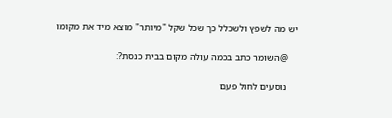יש מה לשפץ ולשכלל כך שכל שקל "מיותר" מוצא מיד את מקומו

    @השומר כתב בכמה עולה מקום בבית כנסת?:

    נוסעים לחול פעם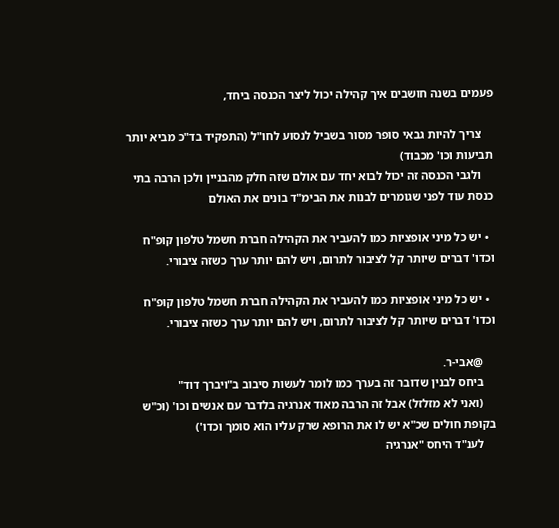פעמים בשנה חושבים איך קהילה יכול ליצר הכנסה ביחד,

    צריך להיות גבאי סופר מסור בשביל לנסוע לחו"ל (התפקיד בד"כ מביא יותר תביעות וכו' מכבוד)
    ולגבי הכנסה זה יכול לבוא יחד עם אולם שזה חלק מהבניין ולכן הרבה בתי כנסת עוד לפני שגומרים לבנות את הבימ"ד בונים את האולם

  • יש כל מיני אופציות כמו להעביר את הקהילה חברת חשמל טלפון קופ"ח וכדו' דברים שיותר קל לציבור לתרום, ויש להם יותר ערך כשזה ציבורי.

  • יש כל מיני אופציות כמו להעביר את הקהילה חברת חשמל טלפון קופ"ח וכדו' דברים שיותר קל לציבור לתרום, ויש להם יותר ערך כשזה ציבורי.

    @אבי-ר.
    ביחס לבנין שדובר זה בערך כמו לומר לעשות סיבוב ב"ויברך דוד"
    (ואני לא מזלזל) אבל זה הרבה מאוד אנרגיה בלדבר עם אנשים וכו' (וכ"ש בקופת חולים שכ"א יש לו את הרופא שרק עליו הוא סומך וכדו')
    לענ"ד היחס "אנרגיה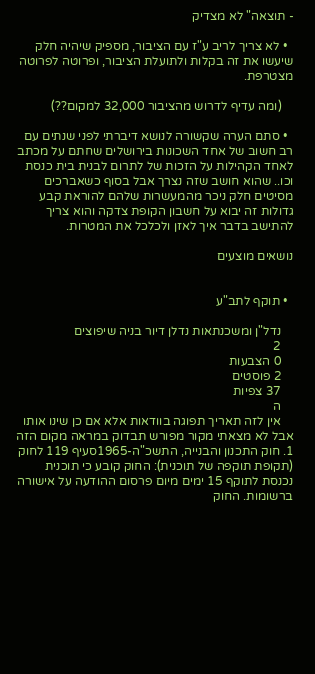- תוצאה" לא מצדיק

  • לא צריך לריב ע"ז עם הציבור, מספיק שיהיה חלק שיעשו את זה בקלות ולתועלת הציבור, ופרוטה לפרוטה מצטרפת.

    (ומה עדיף לדרוש מהציבור 32,000 למקום??)

  • סתם הערה שקשורה לנושא דיברתי לפני שנתים עם רב חשוב של אחד השכונות בירושלים שחתם על מכתב לאחד הקהילות על הזכות של לתרום לבנית בית כנסת וכו.. שהוא חושב שזה נצרך אבל בסוף כשאברכים מסיטים חלק ניכר מהמעשרות שלהם להוראת קבע גדולות זה יבוא על חשבון הקופת צדקה והוא צריך להתישב בדבר איך לאזן ולכלכל את המטרות.

נושאים מוצעים


  • תוקף לתב"ע

    נדל"ן ומשכנתאות נדלן דיור בניה שיפוצים
    2
    0 הצבעות
    2 פוסטים
    37 צפיות
    ה
    אין לזה תאריך תפוגה בוודאות אלא אם כן שינו אותו אבל לא מצאתי מקור מפורש תבדוק במראה מקום הזה 1. חוק התכנון והבנייה, התשכ"ה-1965סעיף 119 לחוק (תקופת תוקפה של תוכנית): החוק קובע כי תוכנית נכנסת לתוקף 15 ימים מיום פרסום ההודעה על אישורה ברשומות. החוק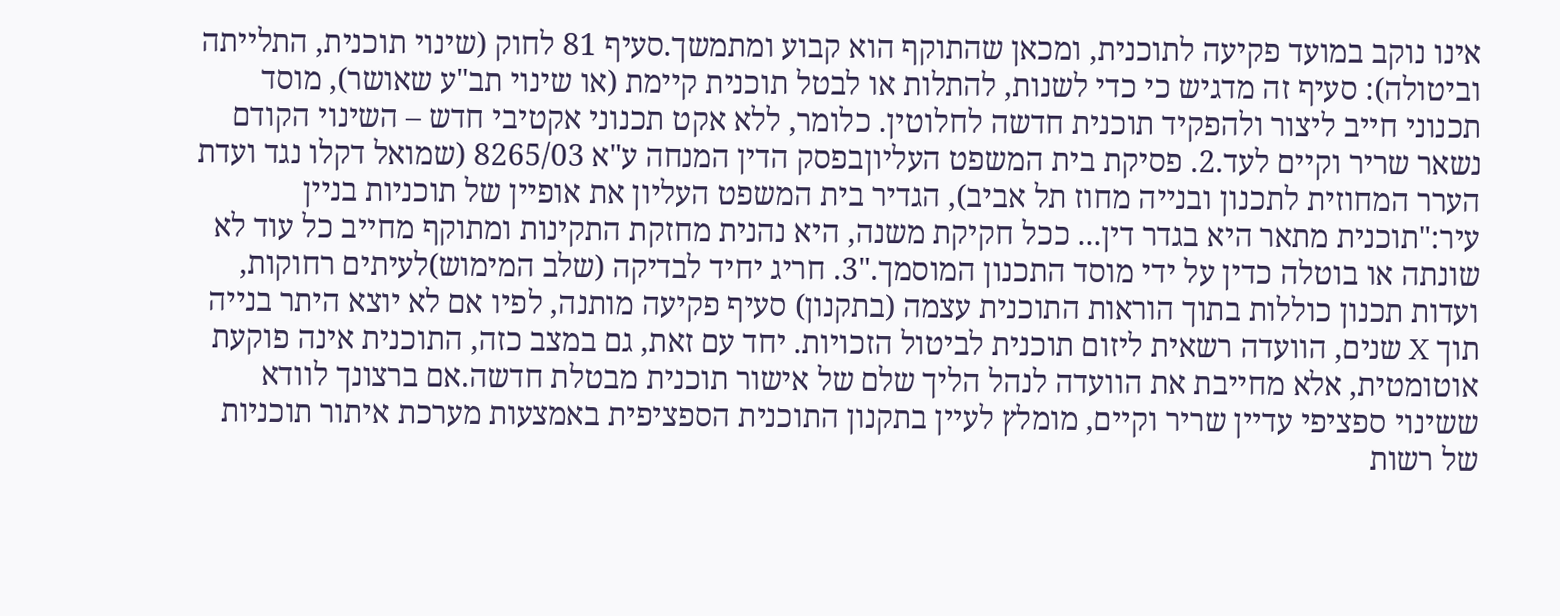אינו נוקב במועד פקיעה לתוכנית, ומכאן שהתוקף הוא קבוע ומתמשך.סעיף 81 לחוק (שינוי תוכנית, התלייתה וביטולה): סעיף זה מדגיש כי כדי לשנות, להתלות או לבטל תוכנית קיימת (או שינוי תב"ע שאושר), מוסד תכנוני חייב ליצור ולהפקיד תוכנית חדשה לחלוטין. כלומר, ללא אקט תכנוני אקטיבי חדש – השינוי הקודם נשאר שריר וקיים לעד.2. פסיקת בית המשפט העליוןבפסק הדין המנחה ע"א 8265/03 (שמואל דקלו נגד ועדת הערר המחוזית לתכנון ובנייה מחוז תל אביב), הגדיר בית המשפט העליון את אופיין של תוכניות בניין עיר:"תוכנית מתאר היא בגדר דין... ככל חקיקת משנה, היא נהנית מחזקת התקינות ומתוקף מחייב כל עוד לא שונתה או בוטלה כדין על ידי מוסד התכנון המוסמך."3. חריג יחיד לבדיקה (שלב המימוש)לעיתים רחוקות, ועדות תכנון כוללות בתוך הוראות התוכנית עצמה (בתקנון) סעיף פקיעה מותנה, לפיו אם לא יוצא היתר בנייה תוך X שנים, הוועדה רשאית ליזום תוכנית לביטול הזכויות. יחד עם זאת, גם במצב כזה, התוכנית אינה פוקעת אוטומטית, אלא מחייבת את הוועדה לנהל הליך שלם של אישור תוכנית מבטלת חדשה.אם ברצונך לוודא ששינוי ספציפי עדיין שריר וקיים, מומלץ לעיין בתקנון התוכנית הספציפית באמצעות מערכת איתור תוכניות של רשות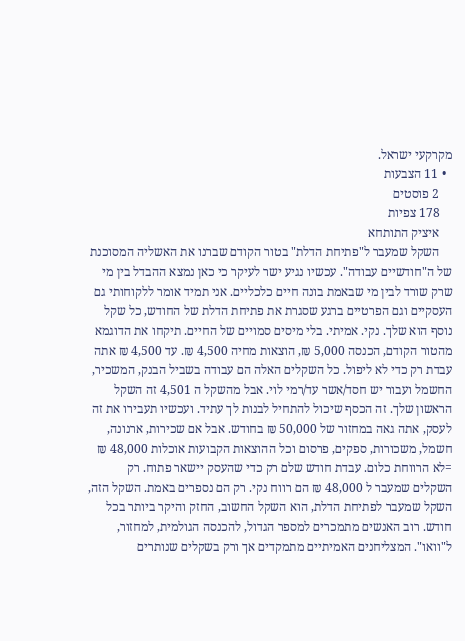מקרקעי ישראל.
  • 11 הצבעות
    2 פוסטים
    178 צפיות
    איציק התותחא
    השקל שמעבר ל"פתיחת הדלת" בטור הקודם שברנו את האשליה המסוכנת של ה"חודשיים עבודה". עכשיו נגיע ישר לעיקר כי כאן נמצא ההבדל בין מי שרק שורד לבין מי שבאמת בונה חיים כלכליים. אני תמיד אומר ללקוחותי גם העסקיים וגם הפרטיים ברגע שסגרת את פתיחת הדלת של החודש, כל שקל נוסף הוא שלך. נקי. אמיתי. בלי מיסים סמויים של החיים. תיקחו את הדוגמא מהטור הקודם, הכנסה 5,000 ₪, הוצאות מחיה 4,500 ₪. עד 4,500 ₪ אתה עבדת רק כדי לא ליפול. כל השקלים האלה הם עבודה בשביל הבנק, המשכיר, החשמל ועבור יש חסד/אשר עד/רמי לוי. אבל מהשקל ה 4,501 זה השקל הראשון שלך. זה הכסף שיכול להתחיל לבנות לך עתיד. ועכשיו תעבירו את זה לעסק, אתה גאה במחזור של 50,000 ₪ בחודש. אבל אם שכירות, ארנונה, חשמל, משכורות, ספקים, פרסום וכל ההוצאות הקבועות אוכלות 48,000 ₪ =לא הרווחת כלום. עבדת חודש שלם רק כדי שהעסק יישאר פתוח. רק השקלים שמעבר ל 48,000 ₪ הם רווח נקי. רק הם נספרים באמת. השקל הזה, השקל שמעבר לפתיחת הדלת, הוא השקל החשוב, החזק והיקר ביותר בכל חודש. רוב האנשים מתמכרים למספר הגדול, להכנסה הגולמית, למחזור, ל"וואו". המצליחנים האמיתיים מתמקדים אך ורק בשקלים שנותרים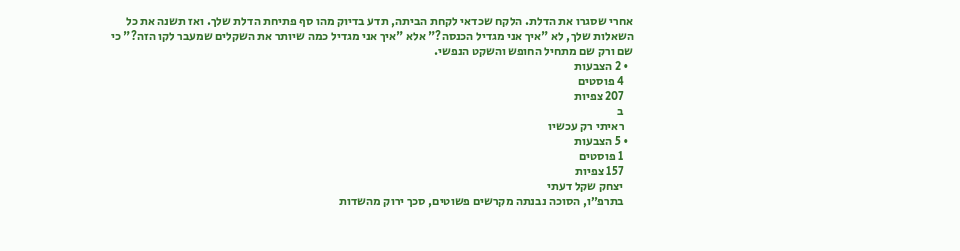אחרי שסגרו את הדלת. הלקח שכדאי לקחת הביתה, תדע בדיוק מהו סף פתיחת הדלת שלך. ואז תשנה את כל השאלות שלך, לא "איך אני מגדיל הכנסה?" אלא "איך אני מגדיל כמה שיותר את השקלים שמעבר לקו הזה?" כי שם ורק שם מתחיל החופש והשקט הנפשי.
  • 2 הצבעות
    4 פוסטים
    207 צפיות
    ב
    ראיתי רק עכשיו
  • 5 הצבעות
    1 פוסטים
    157 צפיות
    יצחק שקל דעתי
    בתרפ״ו, הסוכה נבנתה מקרשים פשוטים, סכך ירוק מהשדות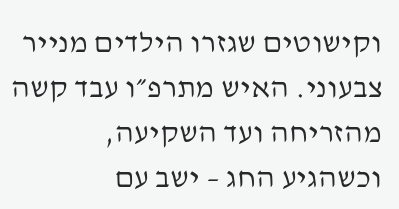וקישוטים שגזרו הילדים מנייר צבעוני. האיש מתרפ״ו עבד קשה מהזריחה ועד השקיעה, וכשהגיע החג – ישב עם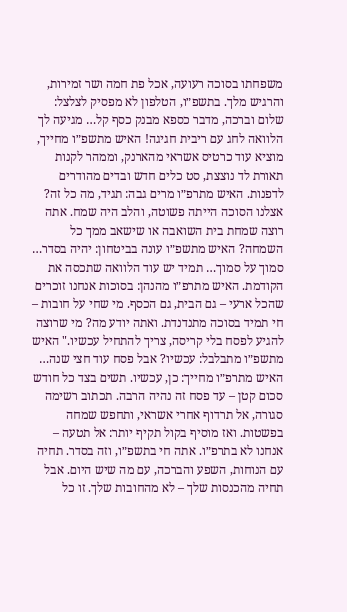משפחתו בסוכה רעועה, אכל פת חמה ושר זמירות, והרגיש מלך. בתשפ״ו, הטלפון לא מפסיק לצלצל: שלום וברכה, מדבר כספא מבנק כסף קל… מגיעה לך הלוואה לחג עם ריבית חגיגה! האיש מתשפ״ו מחייך, מוציא עוד כרטיס אשראי מהארנק, וממהר לקנות תאורת לד נוצצת, סט כלים חדש ובדים מהודרים לדפנות. האיש מתרפ״ו מרים גבה: תגיד, מה כל זה? אצלנו הסוכה הייתה פשוטה, והלב היה שמח. אתה רוצה שמחת בית השואבה או שישאב ממך כל השמחה? האיש מתשפ״ו עונה בביטחון: יהיה בסדר… סמוך על סמוך… תמיד יש עוד הלוואה שתכסה את הקודמת. האיש מתרפ״ו מהנהן: בסוכות אנחנו זוכרים שהכל ארעי – גם הבית, גם הכסף. מי שחי על חובות – חי תמיד בסוכה מתנדנדת. ואתה יודע מה? מי שרוצה להגיע לפסח בלי קריסה, צריך להתחיל עכשיו." האיש מתשפ״ו מתבלבל: עכשיו? אבל פסח עוד חצי שנה… האיש מתרפ״ו מחייך: כן, עכשיו. תשים בצד כל חודש סכום קטן – עד פסח זה נהיה הרבה. תכתוב רשימה סגורה, אל תרדוף אחרי אשראי, ותחפש שמחה בפשטות. ואז מוסיף בקול תקיף יותר: אל תטעה – אנחנו לא בתרפ״ו. אתה חי בתשפ״ו, וזה בסדר. תחיה עם הנוחות, השפע והברכה, עם מה שיש היום. אבל תחיה מהכנסות שלך – לא מהחובות שלך. זו כל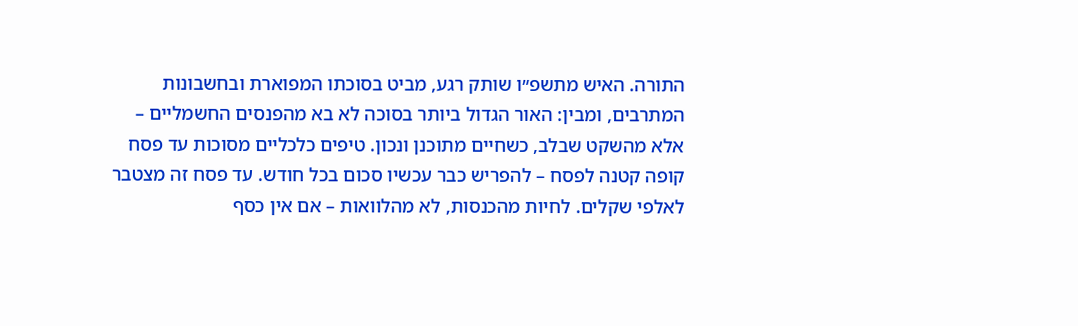התורה. האיש מתשפ״ו שותק רגע, מביט בסוכתו המפוארת ובחשבונות המתרבים, ומבין: האור הגדול ביותר בסוכה לא בא מהפנסים החשמליים – אלא מהשקט שבלב, כשחיים מתוכנן ונכון. טיפים כלכליים מסוכות עד פסח קופה קטנה לפסח – להפריש כבר עכשיו סכום בכל חודש. עד פסח זה מצטבר לאלפי שקלים. לחיות מהכנסות, לא מהלוואות – אם אין כסף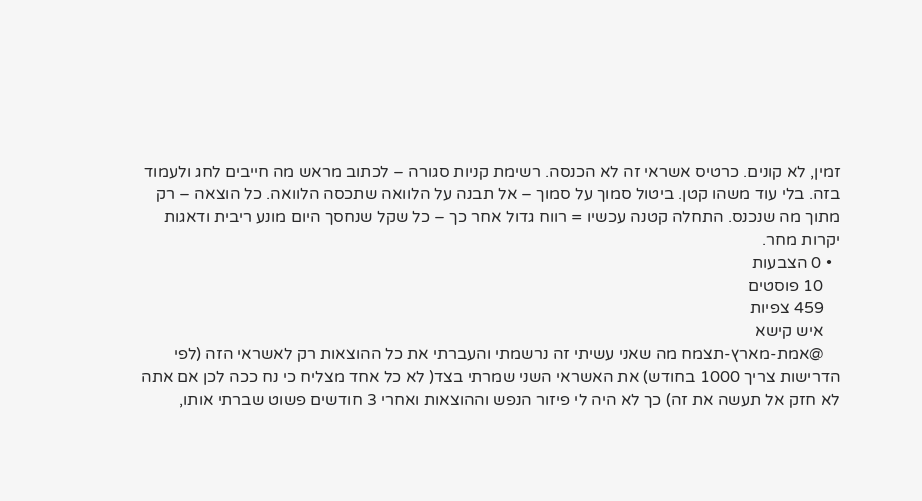זמין, לא קונים. כרטיס אשראי זה לא הכנסה. רשימת קניות סגורה – לכתוב מראש מה חייבים לחג ולעמוד בזה. בלי עוד משהו קטן. ביטול סמוך על סמוך – אל תבנה על הלוואה שתכסה הלוואה. כל הוצאה – רק מתוך מה שנכנס. התחלה קטנה עכשיו = רווח גדול אחר כך – כל שקל שנחסך היום מונע ריבית ודאגות יקרות מחר.
  • 0 הצבעות
    10 פוסטים
    459 צפיות
    איש קישא
    @אמת-מארץ-תצמח מה שאני עשיתי זה נרשמתי והעברתי את כל ההוצאות רק לאשראי הזה (לפי הדרישות צריך 1000 בחודש) את האשראי השני שמרתי בצד( לא כל אחד מצליח כי נח ככה לכן אם אתה לא חזק אל תעשה את זה) כך לא היה לי פיזור הנפש וההוצאות ואחרי 3 חודשים פשוט שברתי אותו,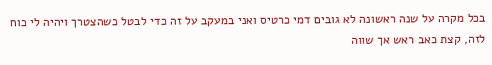בכל מקרה על שנה ראשונה לא גובים דמי כרטיס ואני במעקב על זה כדי לבטל כשהצטרך ויהיה לי כוח לזה, קצת כאב ראש אך שווה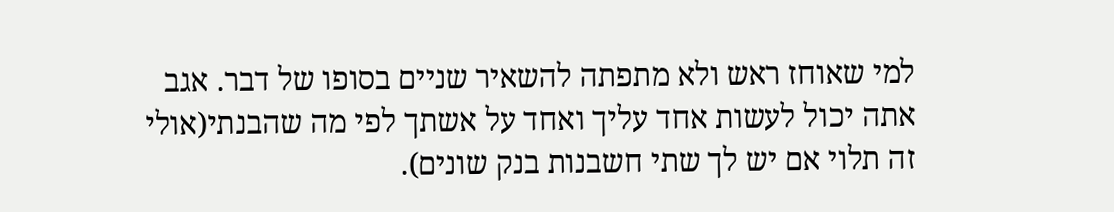למי שאוחז ראש ולא מתפתה להשאיר שניים בסופו של דבר. אגב אתה יכול לעשות אחד עליך ואחד על אשתך לפי מה שהבנתי(אולי זה תלוי אם יש לך שתי חשבנות בנק שונים).